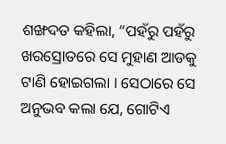ଶଙ୍ଖଦତ କହିଲା, “ପହଁରୁ ପହଁରୁ ଖରସ୍ରୋତରେ ସେ ମୁହାଣ ଆଡକୁ ଟାଣି ହୋଇଗଲା । ସେଠାରେ ସେ ଅନୁଭବ କଲା ଯେ, ଗୋଟିଏ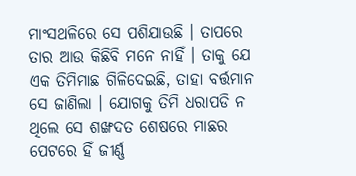ମାଂସଥଳିରେ ସେ ପଶିଯାଉଛି । ତାପରେ ତାର ଆଉ କିଛିବି ମନେ ନାହିଁ । ତାକୁ ଯେ ଏକ ତିମିମାଛ ଗିଳିଦେଇଛି, ତାହା ବର୍ତ୍ତମାନ ସେ ଜାଣିଲା । ଯୋଗକୁ ତିମି ଧରାପଡି ନ ଥିଲେ ସେ ଶଙ୍ଖଦତ ଶେଷରେ ମାଛର ପେଟରେ ହିଁ ଜୀର୍ଣ୍ଣ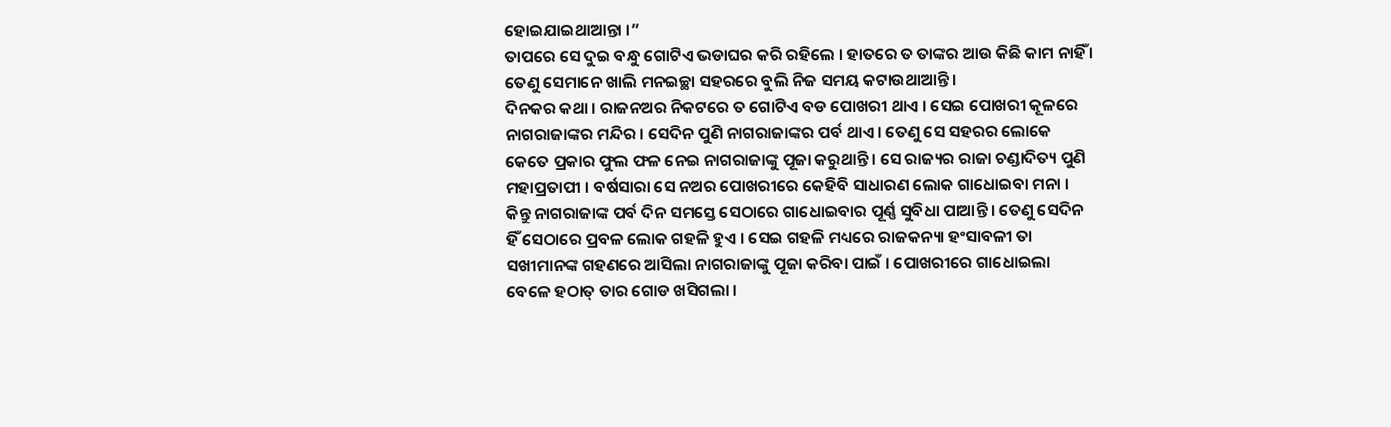ହୋଇଯାଇଥାଆନ୍ତା ।”
ତାପରେ ସେ ଦୁଇ ବନ୍ଧୁ ଗୋଟିଏ ଭଡାଘର କରି ରହିଲେ । ହାତରେ ତ ତାଙ୍କର ଆଉ କିଛି କାମ ନାହିଁ । ତେଣୁ ସେମାନେ ଖାଲି ମନଇଚ୍ଛା ସହରରେ ବୁଲି ନିଜ ସମୟ କଟାଉଥାଆନ୍ତି ।
ଦିନକର କଥା । ରାଜନଅର ନିକଟରେ ତ ଗୋଟିଏ ବଡ ପୋଖରୀ ଥାଏ । ସେଇ ପୋଖରୀ କୂଳରେ ନାଗରାଜାଙ୍କର ମନ୍ଦିର । ସେଦିନ ପୁଣି ନାଗରାଜାଙ୍କର ପର୍ବ ଥାଏ । ତେଣୁ ସେ ସହରର ଲୋକେ କେତେ ପ୍ରକାର ଫୁଲ ଫଳ ନେଇ ନାଗରାଜାଙ୍କୁ ପୂଜା କରୁଥାନ୍ତି । ସେ ରାଜ୍ୟର ରାଜା ଚଣ୍ଡାଦିତ୍ୟ ପୁଣି ମହାପ୍ରତାପୀ । ବର୍ଷସାରା ସେ ନଅର ପୋଖରୀରେ କେହିବି ସାଧାରଣ ଲୋକ ଗାଧୋଇବା ମନା । କିନ୍ତୁ ନାଗରାଜାଙ୍କ ପର୍ବ ଦିନ ସମସ୍ତେ ସେଠାରେ ଗାଧୋଇବାର ପୂର୍ଣ୍ଣ ସୁବିଧା ପାଆନ୍ତି । ତେଣୁ ସେଦିନ ହିଁ ସେଠାରେ ପ୍ରବଳ ଲୋକ ଗହଳି ହୁଏ । ସେଇ ଗହଳି ମଧ୍ୟରେ ରାଜକନ୍ୟା ହଂସାବଳୀ ତା ସଖୀମାନଙ୍କ ଗହଣରେ ଆସିଲା ନାଗରାଜାଙ୍କୁ ପୂଜା କରିବା ପାଇଁ । ପୋଖରୀରେ ଗାଧୋଇଲା ବେଳେ ହଠାତ୍ ତାର ଗୋଡ ଖସିଗଲା ।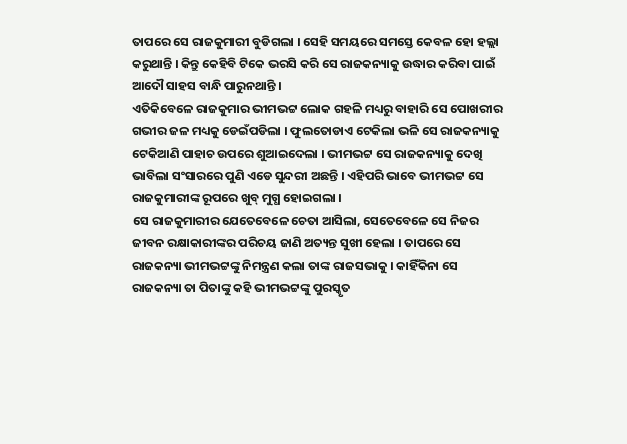ତାପରେ ସେ ରାଜକୁମାରୀ ବୁଡିଗଲା । ସେହି ସମୟରେ ସମସ୍ତେ କେବଳ ହୋ ହଲ୍ଲା କରୁଥାନ୍ତି । କିନ୍ତୁ କେହିବି ଟିକେ ଭରସି କରି ସେ ରାଜକନ୍ୟାକୁ ଉଦ୍ଧାର କରିବା ପାଇଁ ଆଦୌ ସାହସ ବାନ୍ଧି ପାରୁନଥାନ୍ତି ।
ଏତିକିବେଳେ ରାଜକୁମାର ଭୀମଭଟ୍ଟ ଲୋକ ଗହଳି ମଧ୍ୟରୁ ବାହାରି ସେ ପୋଖରୀର ଗଭୀର ଜଳ ମଧ୍ୟକୁ ଡେଇଁପଡିଲା । ଫୁଲତୋଡାଏ ଟେକିଲା ଭଳି ସେ ରାଜକନ୍ୟାକୁ ଟେକିଆଣି ପାହାଚ ଉପରେ ଶୁଆଇଦେଲା । ଭୀମଭଟ୍ଟ ସେ ରାଜକନ୍ୟାକୁ ଦେଖି ଭାବିଲା ସଂସାରରେ ପୁଣି ଏଡେ ସୁନ୍ଦରୀ ଅଛନ୍ତି । ଏହିପରି ଭାବେ ଭୀମଭଟ୍ଟ ସେ ରାଜକୁମାରୀଙ୍କ ରୂପରେ ଖୁବ୍ ମୁଗ୍ଧ ହୋଇଗଲା ।
ସେ ରାଜକୁମାରୀର ଯେତେବେଳେ ଚେତା ଆସିଲା, ସେତେବେଳେ ସେ ନିଜର ଜୀବନ ରକ୍ଷାକାରୀଙ୍କର ପରିଚୟ ଜାଣି ଅତ୍ୟନ୍ତ ସୁଖୀ ହେଲା । ତାପରେ ସେ ରାଜକନ୍ୟା ଭୀମଭଟ୍ଟଙ୍କୁ ନିମନ୍ତ୍ରଣ କଲା ତାଙ୍କ ରାଜସଭାକୁ । କାହିଁକିନା ସେ ରାଜକନ୍ୟା ତା ପିତାଙ୍କୁ କହି ଭୀମଭଟ୍ଟଙ୍କୁ ପୁରସ୍କୃତ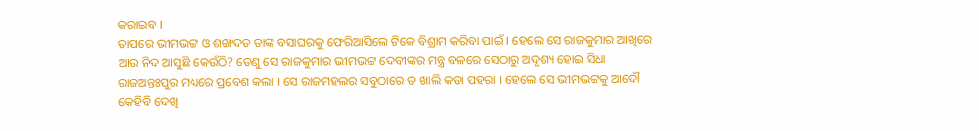କରାଇବ ।
ତାପରେ ଭୀମଭଟ୍ଟ ଓ ଶଙ୍ଖଦତ ତାଙ୍କ ବସାଘରକୁ ଫେରିଆସିଲେ ଟିକେ ବିଶ୍ରାମ କରିବା ପାଇଁ । ହେଲେ ସେ ରାଜକୁମାର ଆଖିରେ ଆଉ ନିଦ ଆସୁଛି କେଉଁଠି? ତେଣୁ ସେ ରାଜକୁମାର ଭୀମଭଟ୍ଟ ଦେବୀଙ୍କର ମନ୍ତ୍ର ବଳରେ ସେଠାରୁ ଅଦୃଶ୍ୟ ହୋଇ ସିଧା ରାଜଅନ୍ତଃପୁର ମଧ୍ୟରେ ପ୍ରବେଶ କଲା । ସେ ରାଜମହଲର ସବୁଠାରେ ତ ଖାଲି କଡା ପହରା । ହେଲେ ସେ ଭୀମଭଟ୍ଟକୁ ଆଦୌ କେହିବି ଦେଖି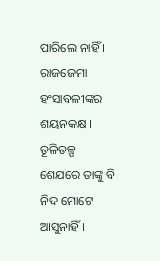ପାରିଲେ ନାହିଁ । ରାଜଜେମା ହଂସାବଳୀଙ୍କର ଶୟନକକ୍ଷ । ତୂଳିତଳ୍ପ ଶେଯରେ ତାଙ୍କୁ ବି ନିଦ ମୋଟେ ଆସୁନାହିଁ ।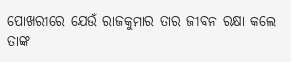ପୋଖରୀରେ ଯେଉଁ ରାଜକୁମାର ତାର ଜୀବନ ରକ୍ଷା କଲେ ତାଙ୍କ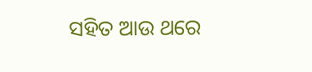ସହିତ ଆଉ ଥରେ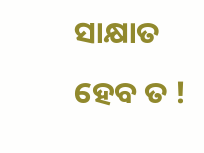ସାକ୍ଷାତ ହେବ ତ !